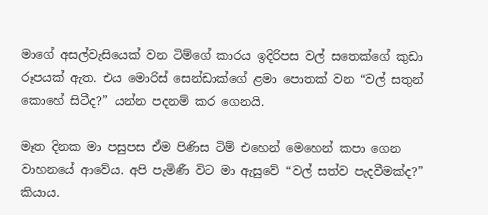මාගේ අසල්වැසියෙක් වන ටිම්ගේ කාරය ඉදිරිපස වල් සතෙක්ගේ කුඩා රූපයක් ඇත. එය මොරිස් සෙන්ඩාක්ගේ ළමා පොතක් වන “වල් සතුන් කොහේ සිටීද?” යන්න පදනම් කර ගෙනයි.

මෑත දිනක මා පසුපස ඒම පිණිස ටිම් එහෙන් මෙහෙන් කපා ගෙන වාහනයේ ආවේය. අපි පැමිණී විට මා ඇසුවේ “වල් සත්ව පැදවීමක්ද?” කියාය.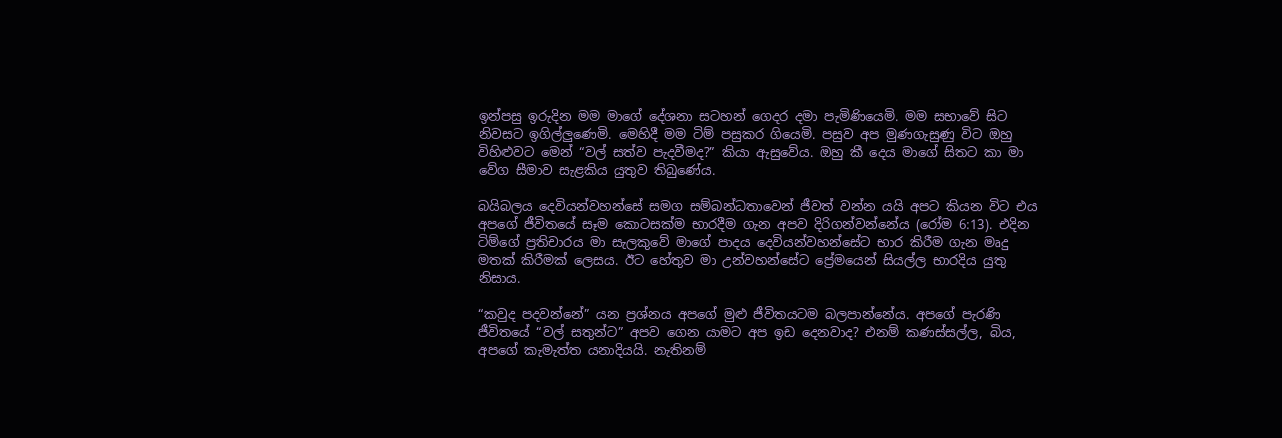ඉන්පසු ඉරුදින මම මාගේ දේශනා සටහන් ගෙදර දමා පැමිණියෙමි. මම සභාවේ සිට නිවසට ඉගිල්ලුණෙමි. මෙහිදී මම ටිම් පසුකර ගියෙමි. පසුව අප මුණගැසුණු විට ඔහු විහිළුවට මෙන් “වල් සත්ව පැදවීමද?” කියා ඇසුවේය. ඔහු කී දෙය මාගේ සිතට කා මා වේග සීමාව සැළකිය යුතුව තිබුණේය.

බයිබලය දෙවියන්වහන්සේ සමග සම්බන්ධතාවෙන් ජීවත් වන්න යයි අපට කියන විට එය අපගේ ජීවිතයේ සෑම කොටසක්ම භාරදීම ගැන අපව දිරිගන්වන්නේය (රෝම 6:13). එදින ටිම්ගේ ප්‍රතිචාරය මා සැලකුවේ මාගේ පාදය දෙවියන්වහන්සේට භාර කිරීම ගැන මෘදු මතක් කිරීමක් ලෙසය. ඊට හේතුව මා උන්වහන්සේට ප්‍රේමයෙන් සියල්ල භාරදිය යුතු නිසාය.

“කවුද පදවන්නේ” යන ප්‍රශ්නය අපගේ මුළු ජීවිතයටම බලපාන්නේය. අපගේ පැරණි ජීවිතයේ “වල් සතුන්ට” අපව ගෙන යාමට අප ඉඩ දෙනවාද? එනම් කණස්සල්ල, බිය, අපගේ කැමැත්ත යනාදියයි. නැතිනම්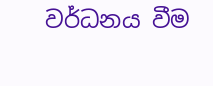වර්ධනය වීම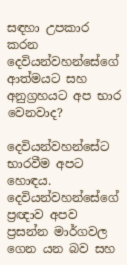සඳහා උපකාර කරන දෙවියන්වහන්සේගේ ආත්මයට සහ අනුග්‍රහයට අප භාර වෙනවාද?

දෙවියන්වහන්සේට භාරවීම අපට හොඳය. දෙවියන්වහන්සේගේ ප්‍රඥාව අපව ප්‍රසන්න මාර්ගවල ගෙන යන බව සහ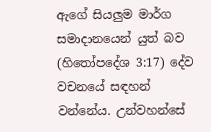ඇගේ සියලුම මාර්ග සමාදානයෙන් යුත් බව (හිතෝපදේශ 3:17) දේව වචනයේ සඳහන් වන්නේය. උන්වහන්සේ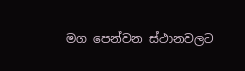මග පෙන්වන ස්ථානවලට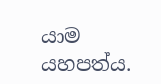යාම යහපත්ය.